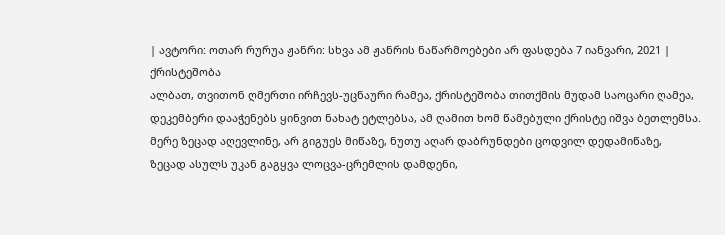| ავტორი: ოთარ რურუა ჟანრი: სხვა ამ ჟანრის ნაწარმოებები არ ფასდება 7 იანვარი, 2021 |
ქრისტეშობა
ალბათ, თვითონ ღმერთი ირჩევს-უცნაური რამეა, ქრისტეშობა თითქმის მუდამ საოცარი ღამეა,
დეკემბერი დააჭენებს ყინვით ნახატ ეტლებსა, ამ ღამით ხომ წამებული ქრისტე იშვა ბეთლემსა.
მერე ზეცად აღევლინე, არ გიგუეს მიწაზე, ნუთუ აღარ დაბრუნდები ცოდვილ დედამიწაზე,
ზეცად ასულს უკან გაგყვა ლოცვა-ცრემლის დამდენი,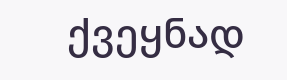ქვეყნად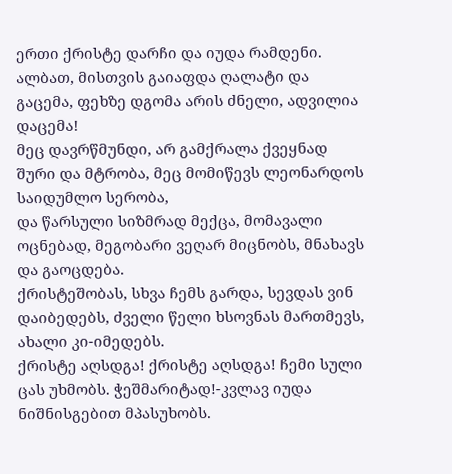ერთი ქრისტე დარჩი და იუდა რამდენი.
ალბათ, მისთვის გაიაფდა ღალატი და გაცემა, ფეხზე დგომა არის ძნელი, ადვილია დაცემა!
მეც დავრწმუნდი, არ გამქრალა ქვეყნად შური და მტრობა, მეც მომიწევს ლეონარდოს საიდუმლო სერობა,
და წარსული სიზმრად მექცა, მომავალი ოცნებად, მეგობარი ვეღარ მიცნობს, მნახავს და გაოცდება.
ქრისტეშობას, სხვა ჩემს გარდა, სევდას ვინ დაიბედებს, ძველი წელი ხსოვნას მართმევს, ახალი კი-იმედებს.
ქრისტე აღსდგა! ქრისტე აღსდგა! ჩემი სული ცას უხმობს. ჭეშმარიტად!-კვლავ იუდა ნიშნისგებით მპასუხობს.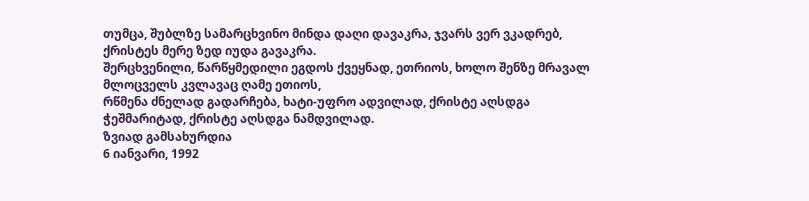თუმცა, შუბლზე სამარცხვინო მინდა დაღი დავაკრა, ჯვარს ვერ ვკადრებ, ქრისტეს მერე ზედ იუდა გავაკრა.
შერცხვენილი, წარწყმედილი ეგდოს ქვეყნად, ეთრიოს, ხოლო შენზე მრავალ მლოცველს კვლავაც ღამე ეთიოს,
რწმენა ძნელად გადარჩება, ხატი-უფრო ადვილად, ქრისტე აღსდგა ჭეშმარიტად, ქრისტე აღსდგა ნამდვილად.
ზვიად გამსახურდია
6 იანვარი, 1992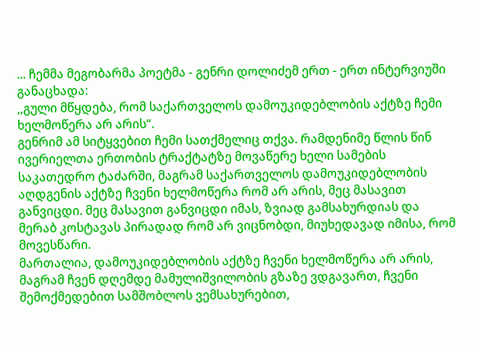... ჩემმა მეგობარმა პოეტმა - გენრი დოლიძემ ერთ - ერთ ინტერვიუში განაცხადა:
,,გული მწყდება, რომ საქართველოს დამოუკიდებლობის აქტზე ჩემი ხელმოწერა არ არის“.
გენრიმ ამ სიტყვებით ჩემი სათქმელიც თქვა. რამდენიმე წლის წინ ივერიელთა ერთობის ტრაქტატზე მოვაწერე ხელი სამების საკათედრო ტაძარში, მაგრამ საქართველოს დამოუკიდებლობის აღდგენის აქტზე ჩვენი ხელმოწერა რომ არ არის, მეც მასავით განვიცდი. მეც მასავით განვიცდი იმას, ზვიად გამსახურდიას და მერაბ კოსტავას პირადად რომ არ ვიცნობდი, მიუხედავად იმისა, რომ მოვესწარი.
მართალია, დამოუკიდებლობის აქტზე ჩვენი ხელმოწერა არ არის, მაგრამ ჩვენ დღემდე მამულიშვილობის გზაზე ვდგავართ, ჩვენი შემოქმედებით სამშობლოს ვემსახურებით,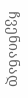ჩვენიანად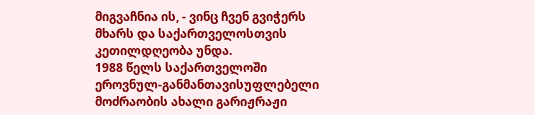მიგვაჩნია ის, - ვინც ჩვენ გვიჭერს მხარს და საქართველოსთვის კეთილდღეობა უნდა.
1988 წელს საქართველოში ეროვნულ-განმანთავისუფლებელი მოძრაობის ახალი გარიჟრაჟი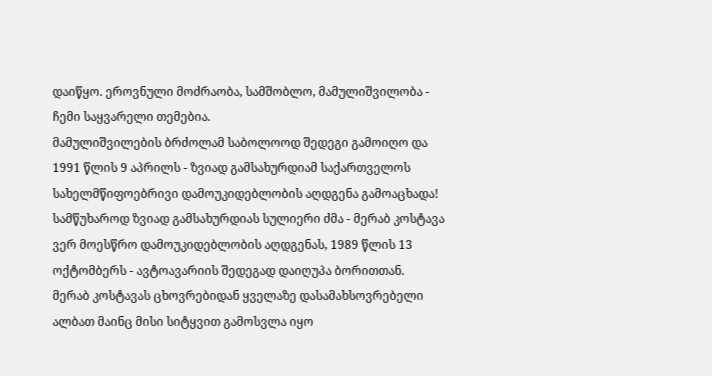დაიწყო. ეროვნული მოძრაობა, სამშობლო, მამულიშვილობა - ჩემი საყვარელი თემებია.
მამულიშვილების ბრძოლამ საბოლოოდ შედეგი გამოიღო და 1991 წლის 9 აპრილს - ზვიად გამსახურდიამ საქართველოს სახელმწიფოებრივი დამოუკიდებლობის აღდგენა გამოაცხადა! სამწუხაროდ ზვიად გამსახურდიას სულიერი ძმა - მერაბ კოსტავა ვერ მოესწრო დამოუკიდებლობის აღდგენას, 1989 წლის 13 ოქტომბერს - ავტოავარიის შედეგად დაიღუპა ბორითთან.
მერაბ კოსტავას ცხოვრებიდან ყველაზე დასამახსოვრებელი ალბათ მაინც მისი სიტყვით გამოსვლა იყო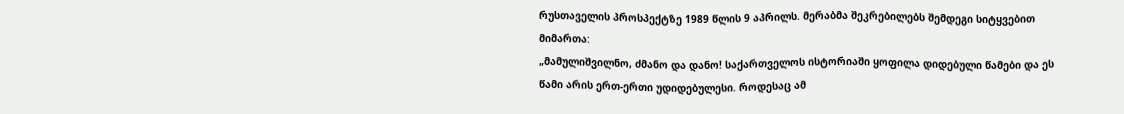რუსთაველის პროსპექტზე 1989 წლის 9 აპრილს. მერაბმა შეკრებილებს შემდეგი სიტყვებით მიმართა:
„მამულიშვილნო, ძმანო და დანო! საქართველოს ისტორიაში ყოფილა დიდებული წამები და ეს წამი არის ერთ-ერთი უდიდებულესი. როდესაც ამ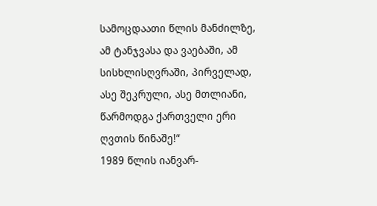სამოცდაათი წლის მანძილზე, ამ ტანჯვასა და ვაებაში, ამ სისხლისღვრაში, პირველად, ასე შეკრული, ასე მთლიანი, წარმოდგა ქართველი ერი ღვთის წინაშე!“
1989 წლის იანვარ-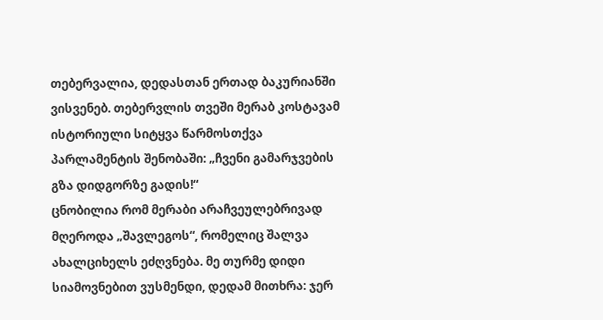თებერვალია, დედასთან ერთად ბაკურიანში ვისვენებ. თებერვლის თვეში მერაბ კოსტავამ ისტორიული სიტყვა წარმოსთქვა პარლამენტის შენობაში: „ჩვენი გამარჯვების გზა დიდგორზე გადის!“
ცნობილია რომ მერაბი არაჩვეულებრივად მღეროდა „შავლეგოს“, რომელიც შალვა ახალციხელს ეძღვნება. მე თურმე დიდი სიამოვნებით ვუსმენდი, დედამ მითხრა: ჯერ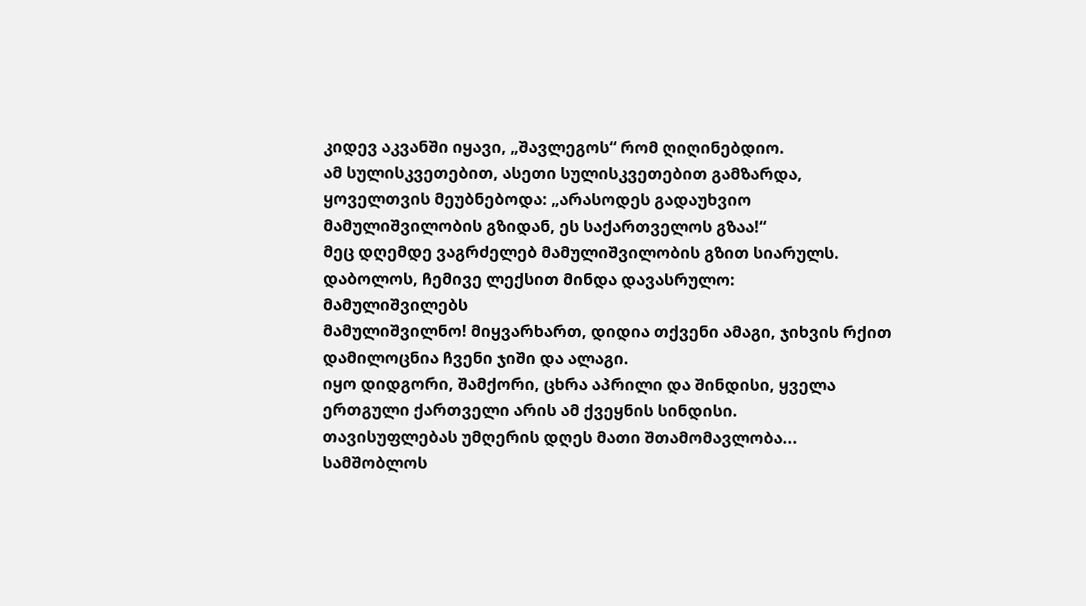კიდევ აკვანში იყავი, „შავლეგოს“ რომ ღიღინებდიო.
ამ სულისკვეთებით, ასეთი სულისკვეთებით გამზარდა, ყოველთვის მეუბნებოდა: „არასოდეს გადაუხვიო მამულიშვილობის გზიდან, ეს საქართველოს გზაა!“
მეც დღემდე ვაგრძელებ მამულიშვილობის გზით სიარულს.
დაბოლოს, ჩემივე ლექსით მინდა დავასრულო:
მამულიშვილებს
მამულიშვილნო! მიყვარხართ, დიდია თქვენი ამაგი, ჯიხვის რქით დამილოცნია ჩვენი ჯიში და ალაგი.
იყო დიდგორი, შამქორი, ცხრა აპრილი და შინდისი, ყველა ერთგული ქართველი არის ამ ქვეყნის სინდისი.
თავისუფლებას უმღერის დღეს მათი შთამომავლობა... სამშობლოს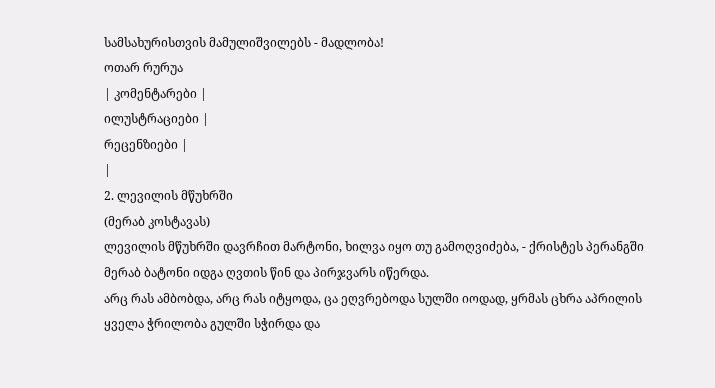სამსახურისთვის მამულიშვილებს - მადლობა!
ოთარ რურუა
| კომენტარები |
ილუსტრაციები |
რეცენზიები |
|
2. ლევილის მწუხრში
(მერაბ კოსტავას)
ლევილის მწუხრში დავრჩით მარტონი, ხილვა იყო თუ გამოღვიძება, - ქრისტეს პერანგში მერაბ ბატონი იდგა ღვთის წინ და პირჯვარს იწერდა.
არც რას ამბობდა, არც რას იტყოდა, ცა ეღვრებოდა სულში იოდად, ყრმას ცხრა აპრილის ყველა ჭრილობა გულში სჭირდა და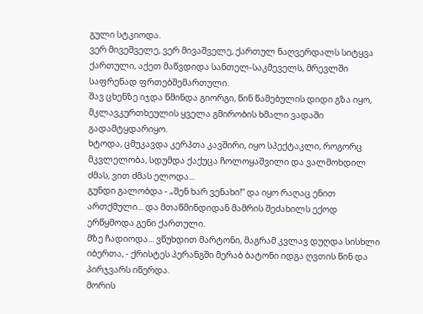გული სტკიოდა.
ვერ მივეშველე, ვერ მივაშველე, ქართულ ნაღვერდალს სიტყვა ქართული, აქეთ მაწვდიდა სანთელ-საკმეველს, მრევლში საფრენად ფრთებშემართული.
შავ ცხენზე იჯდა წმინდა გიორგი, წინ წამებულის დიდი გზა იყო, მკლავკურთხეულის ყველა გმირობის ხმალი ვადაში გადამტყდარიყო.
ხტოდა, ცმუკავდა კერპთა კავშირი, იყო სპექტაკლი, როგორც მკვლელობა, სდუმდა ქაქუცა ჩოლოყაშვილი და ვალმოხდილ ძმას, ვით ძმას ელოდა...
გუნდი გალობდა - „შენ ხარ ვენახი!“ და იყო რაღაც ენით ართქმული... და მთაწმინდიდან მამრის შეძახილს ექოდ ერწყმოდა გენი ქართული.
მზე ჩადიოდა... ვწუხდით მარტონი, მაგრამ კვლავ დუღდა სისხლი იბერთა, - ქრისტეს პერანგში მერაბ ბატონი იდგა ღვთის წინ და პირჯვარს იწერდა.
მორის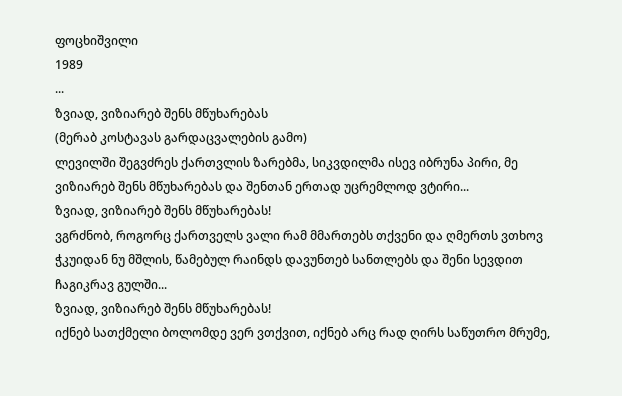ფოცხიშვილი
1989
...
ზვიად, ვიზიარებ შენს მწუხარებას
(მერაბ კოსტავას გარდაცვალების გამო)
ლევილში შეგვძრეს ქართვლის ზარებმა, სიკვდილმა ისევ იბრუნა პირი, მე ვიზიარებ შენს მწუხარებას და შენთან ერთად უცრემლოდ ვტირი...
ზვიად, ვიზიარებ შენს მწუხარებას!
ვგრძნობ, როგორც ქართველს ვალი რამ მმართებს თქვენი და ღმერთს ვთხოვ ჭკუიდან ნუ მშლის, წამებულ რაინდს დავუნთებ სანთლებს და შენი სევდით ჩაგიკრავ გულში...
ზვიად, ვიზიარებ შენს მწუხარებას!
იქნებ სათქმელი ბოლომდე ვერ ვთქვით, იქნებ არც რად ღირს საწუთრო მრუმე,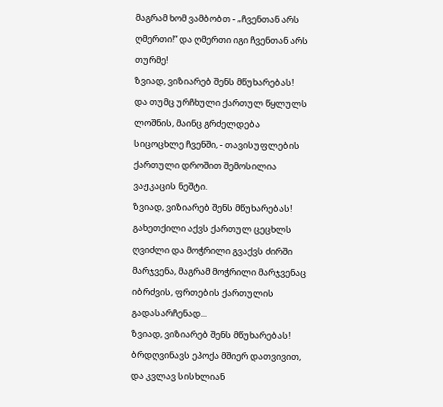მაგრამ ხომ ვამბობთ - „ჩვენთან არს ღმერთი!“ და ღმერთი იგი ჩვენთან არს თურმე!
ზვიად, ვიზიარებ შენს მწუხარებას!
და თუმც ურჩხული ქართულ წყლულს ლოშნის, მაინც გრძელდება სიცოცხლე ჩვენში, - თავისუფლების ქართული დროშით შემოსილია ვაჟკაცის ნეშტი.
ზვიად, ვიზიარებ შენს მწუხარებას!
გახეთქილი აქვს ქართულ ცეცხლს ღვიძლი და მოჭრილი გვაქვს ძირში მარჯვენა, მაგრამ მოჭრილი მარჯვენაც იბრძვის, ფრთების ქართულის გადასარჩენად...
ზვიად, ვიზიარებ შენს მწუხარებას!
ბრდღვინავს ეპოქა მშიერ დათვივით, და კვლავ სისხლიან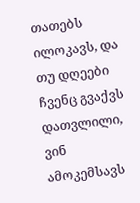თათებს ილოკავს, და თუ დღეები ჩვენც გვაქვს დათვლილი, ვინ ამოკემსავს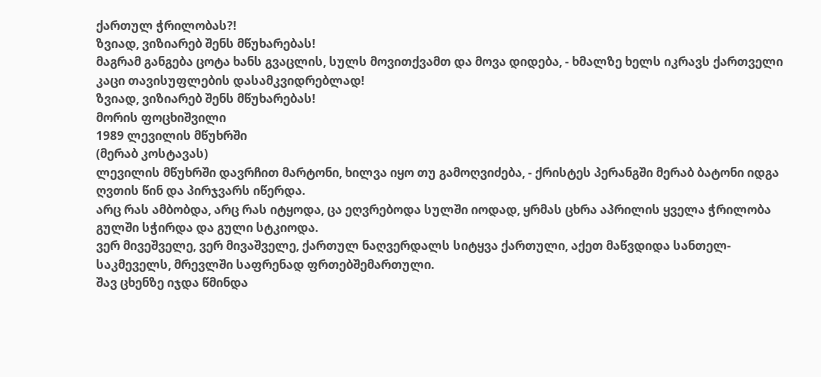ქართულ ჭრილობას?!
ზვიად, ვიზიარებ შენს მწუხარებას!
მაგრამ განგება ცოტა ხანს გვაცლის, სულს მოვითქვამთ და მოვა დიდება, - ხმალზე ხელს იკრავს ქართველი კაცი თავისუფლების დასამკვიდრებლად!
ზვიად, ვიზიარებ შენს მწუხარებას!
მორის ფოცხიშვილი
1989 ლევილის მწუხრში
(მერაბ კოსტავას)
ლევილის მწუხრში დავრჩით მარტონი, ხილვა იყო თუ გამოღვიძება, - ქრისტეს პერანგში მერაბ ბატონი იდგა ღვთის წინ და პირჯვარს იწერდა.
არც რას ამბობდა, არც რას იტყოდა, ცა ეღვრებოდა სულში იოდად, ყრმას ცხრა აპრილის ყველა ჭრილობა გულში სჭირდა და გული სტკიოდა.
ვერ მივეშველე, ვერ მივაშველე, ქართულ ნაღვერდალს სიტყვა ქართული, აქეთ მაწვდიდა სანთელ-საკმეველს, მრევლში საფრენად ფრთებშემართული.
შავ ცხენზე იჯდა წმინდა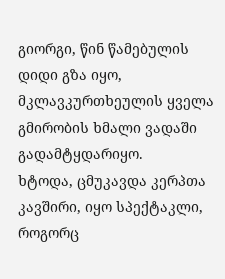გიორგი, წინ წამებულის დიდი გზა იყო, მკლავკურთხეულის ყველა გმირობის ხმალი ვადაში გადამტყდარიყო.
ხტოდა, ცმუკავდა კერპთა კავშირი, იყო სპექტაკლი, როგორც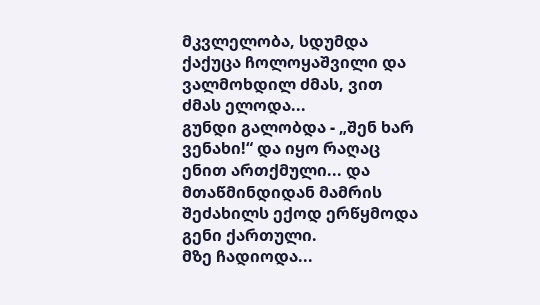მკვლელობა, სდუმდა ქაქუცა ჩოლოყაშვილი და ვალმოხდილ ძმას, ვით ძმას ელოდა...
გუნდი გალობდა - „შენ ხარ ვენახი!“ და იყო რაღაც ენით ართქმული... და მთაწმინდიდან მამრის შეძახილს ექოდ ერწყმოდა გენი ქართული.
მზე ჩადიოდა...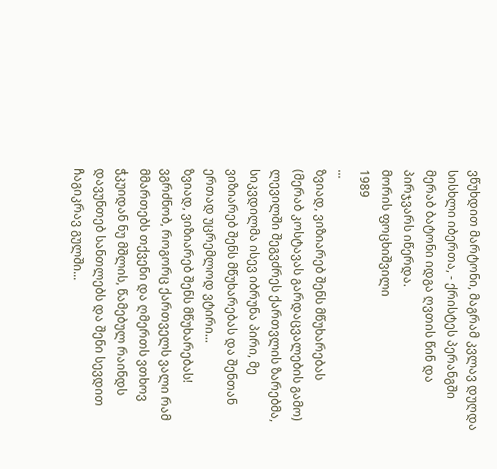ვწუხდით მარტონი, მაგრამ კვლავ დუღდა სისხლი იბერთა, - ქრისტეს პერანგში მერაბ ბატონი იდგა ღვთის წინ და პირჯვარს იწერდა.
მორის ფოცხიშვილი
1989
...
ზვიად, ვიზიარებ შენს მწუხარებას
(მერაბ კოსტავას გარდაცვალების გამო)
ლევილში შეგვძრეს ქართვლის ზარებმა, სიკვდილმა ისევ იბრუნა პირი, მე ვიზიარებ შენს მწუხარებას და შენთან ერთად უცრემლოდ ვტირი...
ზვიად, ვიზიარებ შენს მწუხარებას!
ვგრძნობ, როგორც ქართველს ვალი რამ მმართებს თქვენი და ღმერთს ვთხოვ ჭკუიდან ნუ მშლის, წამებულ რაინდს დავუნთებ სანთლებს და შენი სევდით ჩაგიკრავ გულში...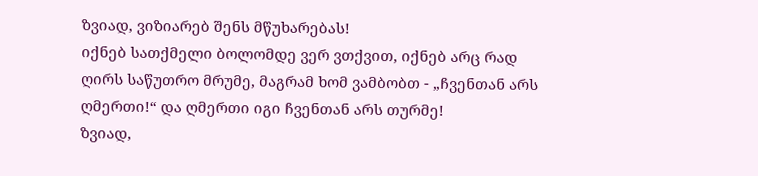ზვიად, ვიზიარებ შენს მწუხარებას!
იქნებ სათქმელი ბოლომდე ვერ ვთქვით, იქნებ არც რად ღირს საწუთრო მრუმე, მაგრამ ხომ ვამბობთ - „ჩვენთან არს ღმერთი!“ და ღმერთი იგი ჩვენთან არს თურმე!
ზვიად,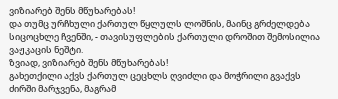ვიზიარებ შენს მწუხარებას!
და თუმც ურჩხული ქართულ წყლულს ლოშნის, მაინც გრძელდება სიცოცხლე ჩვენში, - თავისუფლების ქართული დროშით შემოსილია ვაჟკაცის ნეშტი.
ზვიად, ვიზიარებ შენს მწუხარებას!
გახეთქილი აქვს ქართულ ცეცხლს ღვიძლი და მოჭრილი გვაქვს ძირში მარჯვენა, მაგრამ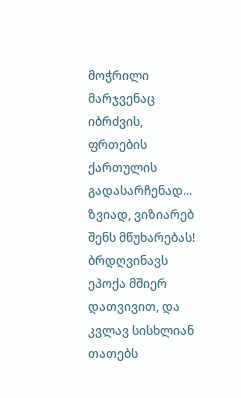მოჭრილი მარჯვენაც იბრძვის, ფრთების ქართულის გადასარჩენად...
ზვიად, ვიზიარებ შენს მწუხარებას!
ბრდღვინავს ეპოქა მშიერ დათვივით, და კვლავ სისხლიან თათებს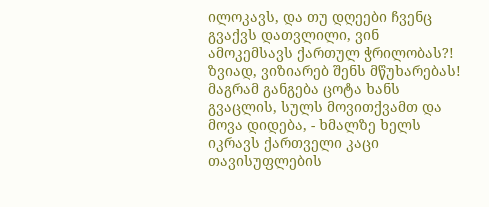ილოკავს, და თუ დღეები ჩვენც გვაქვს დათვლილი, ვინ ამოკემსავს ქართულ ჭრილობას?!
ზვიად, ვიზიარებ შენს მწუხარებას!
მაგრამ განგება ცოტა ხანს გვაცლის, სულს მოვითქვამთ და მოვა დიდება, - ხმალზე ხელს იკრავს ქართველი კაცი თავისუფლების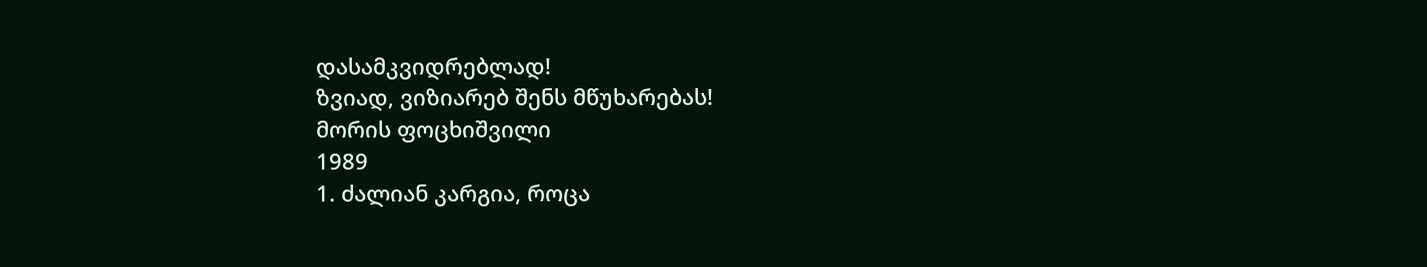დასამკვიდრებლად!
ზვიად, ვიზიარებ შენს მწუხარებას!
მორის ფოცხიშვილი
1989
1. ძალიან კარგია, როცა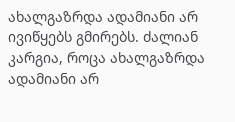ახალგაზრდა ადამიანი არ ივიწყებს გმირებს. ძალიან კარგია, როცა ახალგაზრდა ადამიანი არ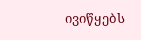ივიწყებს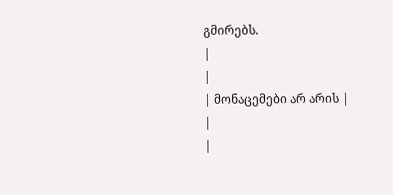გმირებს.
|
|
| მონაცემები არ არის |
|
|